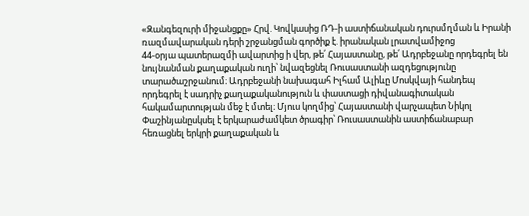«Զանգեզուրի միջանցքը» Հրվ. Կովկասից ՌԴ-ի աստիճանական դուրսմղման և Իրանի ռազմավարական դերի շրջանցման գործիք է. իրանական լրատվամիջոց
44-օրյա պատերազմի ավարտից ի վեր, թե՛ Հայաստանը, թե՛ Ադրբեջանը որդեգրել են նույնանման քաղաքական ուղի՝ նվազեցնել Ռուսաստանի ազդեցությունը տարածաշրջանում։ Ադրբեջանի նախագահ Իլհամ Ալիևը Մոսկվայի հանդեպ որդեգրել է սադրիչ քաղաքականություն և փաստացի դիվանագիտական հակամարտության մեջ է մտել։ Մյուս կողմից՝ Հայաստանի վարչապետ Նիկոլ Փաշինյանըսկսել է երկարաժամկետ ծրագիր՝ Ռուսաստանին աստիճանաբար հեռացնել երկրի քաղաքական և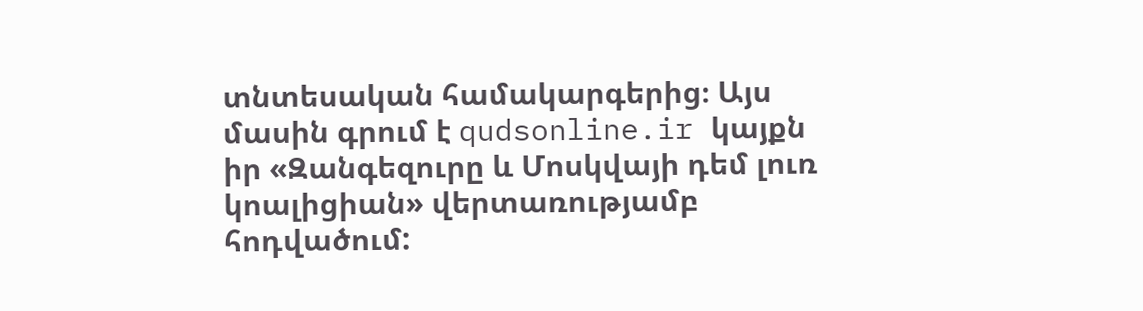տնտեսական համակարգերից։ Այս մասին գրում է qudsonline.ir կայքն իր «Զանգեզուրը և Մոսկվայի դեմ լուռ կոալիցիան» վերտառությամբ հոդվածում: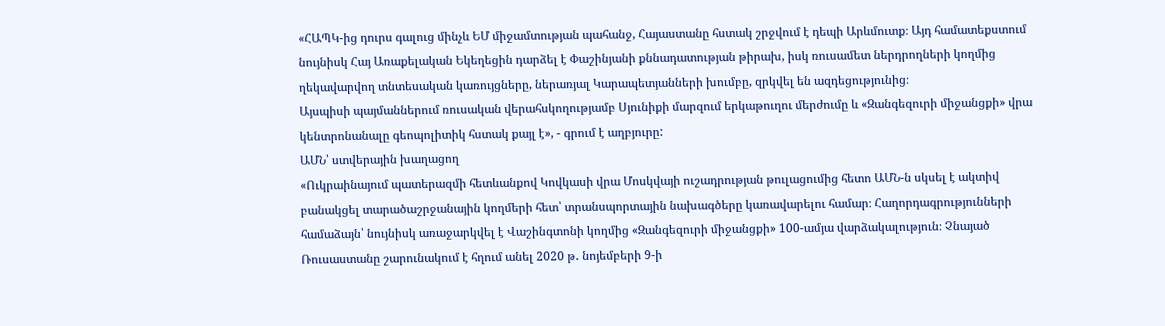«ՀԱՊԿ-ից դուրս գալուց մինչև ԵՄ միջամտության պահանջ, Հայաստանը հստակ շրջվում է դեպի Արևմուտք։ Այդ համատեքստում նույնիսկ Հայ Առաքելական Եկեղեցին դարձել է Փաշինյանի քննադատության թիրախ, իսկ ռուսամետ ներդրողների կողմից ղեկավարվող տնտեսական կառույցները, ներառյալ Կարապետյանների խումբը, զրկվել են ազդեցությունից։
Այսպիսի պայմաններում ռուսական վերահսկողությամբ Սյունիքի մարզում երկաթուղու մերժումը և «Զանգեզուրի միջանցքի» վրա կենտրոնանալը գեոպոլիտիկ հստակ քայլ է», - գրում է աղբյուրը:
ԱՄՆ՝ ստվերային խաղացող
«Ուկրաինայում պատերազմի հետևանքով Կովկասի վրա Մոսկվայի ուշադրության թուլացումից հետո ԱՄՆ-ն սկսել է ակտիվ բանակցել տարածաշրջանային կողմերի հետ՝ տրանսպորտային նախագծերը կառավարելու համար։ Հաղորդագրությունների համաձայն՝ նույնիսկ առաջարկվել է Վաշինգտոնի կողմից «Զանգեզուրի միջանցքի» 100-ամյա վարձակալություն։ Չնայած Ռուսաստանը շարունակում է հղում անել 2020 թ․ նոյեմբերի 9-ի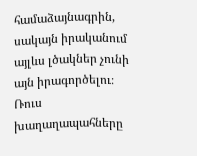համաձայնագրին, սակայն իրականում այլևս լծակներ չունի այն իրագործելու։ Ռուս խաղաղապահները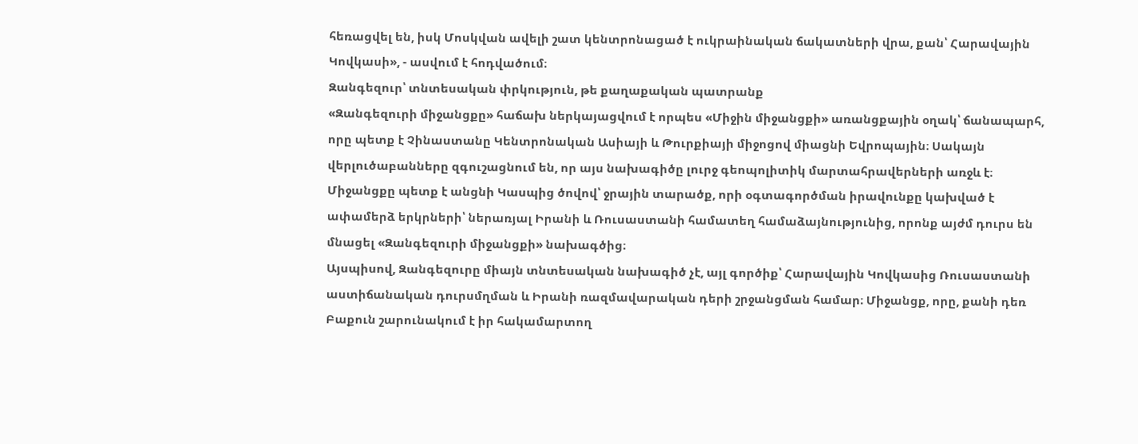հեռացվել են, իսկ Մոսկվան ավելի շատ կենտրոնացած է ուկրաինական ճակատների վրա, քան՝ Հարավային Կովկասի», - ասվում է հոդվածում։
Զանգեզուր՝ տնտեսական փրկություն, թե քաղաքական պատրանք
«Զանգեզուրի միջանցքը» հաճախ ներկայացվում է որպես «Միջին միջանցքի» առանցքային օղակ՝ ճանապարհ, որը պետք է Չինաստանը Կենտրոնական Ասիայի և Թուրքիայի միջոցով միացնի Եվրոպային։ Սակայն վերլուծաբանները զգուշացնում են, որ այս նախագիծը լուրջ գեոպոլիտիկ մարտահրավերների առջև է։
Միջանցքը պետք է անցնի Կասպից ծովով՝ ջրային տարածք, որի օգտագործման իրավունքը կախված է ափամերձ երկրների՝ ներառյալ Իրանի և Ռուսաստանի համատեղ համաձայնությունից, որոնք այժմ դուրս են մնացել «Զանգեզուրի միջանցքի» նախագծից։
Այսպիսով, Զանգեզուրը միայն տնտեսական նախագիծ չէ, այլ գործիք՝ Հարավային Կովկասից Ռուսաստանի աստիճանական դուրսմղման և Իրանի ռազմավարական դերի շրջանցման համար։ Միջանցք, որը, քանի դեռ Բաքուն շարունակում է իր հակամարտող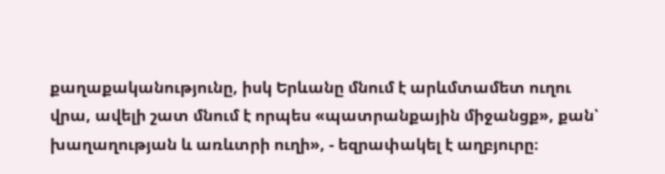քաղաքականությունը, իսկ Երևանը մնում է արևմտամետ ուղու վրա, ավելի շատ մնում է որպես «պատրանքային միջանցք», քան՝ խաղաղության և առևտրի ուղի», - եզրափակել է աղբյուրը։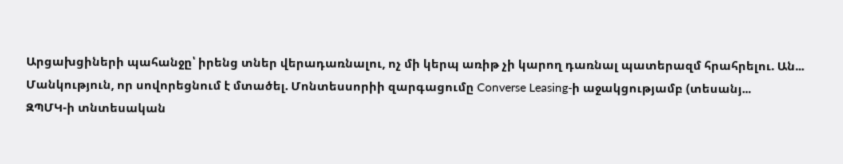Արցախցիների պահանջը՝ իրենց տներ վերադառնալու, ոչ մի կերպ առիթ չի կարող դառնալ պատերազմ հրահրելու. Ան...
Մանկություն, որ սովորեցնում է մտածել. Մոնտեսսորիի զարգացումը Converse Leasing-ի աջակցությամբ (տեսանյ...
ԶՊՄԿ-ի տնտեսական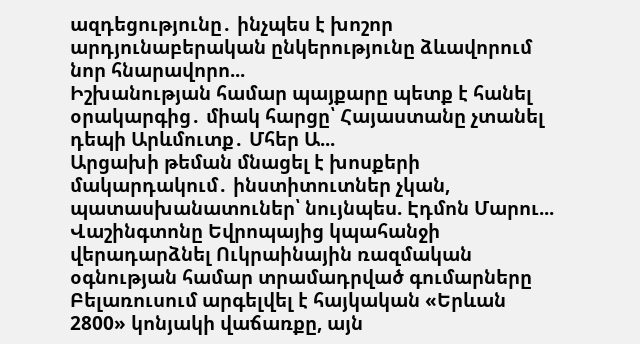ազդեցությունը․ ինչպես է խոշոր արդյունաբերական ընկերությունը ձևավորում նոր հնարավորո...
Իշխանության համար պայքարը պետք է հանել օրակարգից․ միակ հարցը՝ Հայաստանը չտանել դեպի Արևմուտք․ Մհեր Ա...
Արցախի թեման մնացել է խոսքերի մակարդակում․ ինստիտուտներ չկան, պատասխանատուներ՝ նույնպես. Էդմոն Մարու...
Վաշինգտոնը Եվրոպայից կպահանջի վերադարձնել Ուկրաինային ռազմական օգնության համար տրամադրված գումարները
Բելառուսում արգելվել է հայկական «Երևան 2800» կոնյակի վաճառքը, այն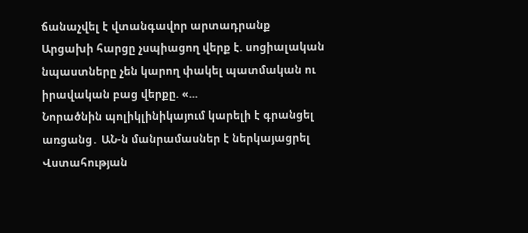ճանաչվել է վտանգավոր արտադրանք
Արցախի հարցը չսպիացող վերք է. սոցիալական նպաստները չեն կարող փակել պատմական ու իրավական բաց վերքը. «...
Նորածնին պոլիկլինիկայում կարելի է գրանցել առցանց․ ԱՆ-ն մանրամասներ է ներկայացրել
Վստահության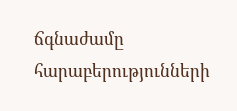ճգնաժամը հարաբերությունների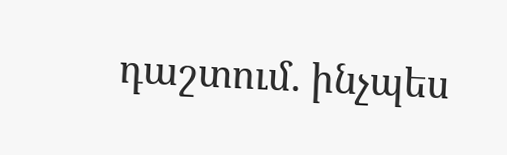դաշտում. ինչպես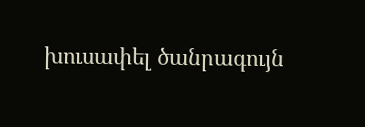խուսափել ծանրագույն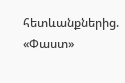հետևանքներից. «Փաստ»